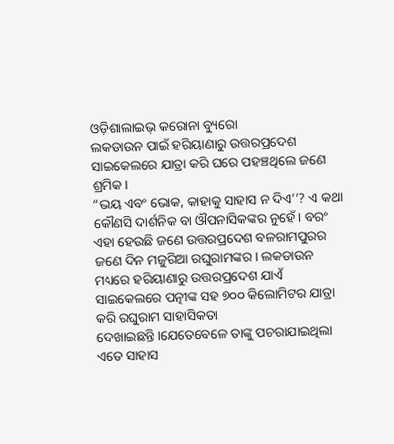ଓଡ଼ିଶାଲାଇଭ୍ କରୋନା ବ୍ୟୁରୋ
ଲକଡାଉନ ପାଇଁ ହରିୟାଣାରୁ ଉତ୍ତରପ୍ରଦେଶ ସାଇକେଲରେ ଯାତ୍ରା କରି ଘରେ ପହଞ୍ଚଥିଲେ ଜଣେ ଶ୍ରମିକ।
“ଭୟ ଏବଂ ଭୋକ, କାହାକୁ ସାହାସ ନ ଦିଏ’’? ଏ କଥା କୌଣସି ଦାର୍ଶନିକ ବା ଔପନାସିକଙ୍କର ନୁହେଁ। ବରଂ ଏହା ହେଉଛି ଜଣେ ଉତ୍ତରପ୍ରଦେଶ ବଳରାମପୁରର ଜଣେ ଦିନ ମଜୁରିଆ ରଘୁରାମଙ୍କର। ଲକଡାଉନ ମଧ୍ୟରେ ହରିୟାଣାରୁ ଉତ୍ତରପ୍ରଦେଶ ଯାଏଁ ସାଇକେଲରେ ପତ୍ନୀଙ୍କ ସହ ୭୦୦ କିଲୋମିଟର ଯାତ୍ରା କରି ରଘୁରାମ ସାହାସିକତା ଦେଖାଇଛନ୍ତି।ଯେତେବେଳେ ତାଙ୍କୁ ପଚରାଯାଇଥିଲା ଏତେ ସାହାସ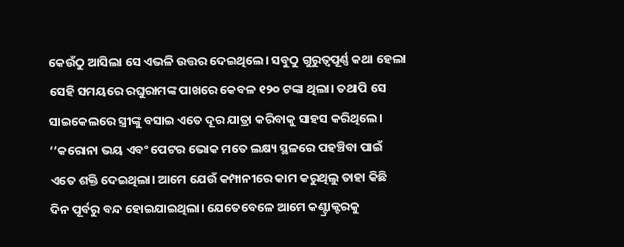କେଉଁଠୁ ଆସିଲା ସେ ଏଭଳି ଉତ୍ତର ଦେଇଥିଲେ। ସବୁଠୁ ଗୁରୁତ୍ୱପୂର୍ଣ୍ଣ କଥା ହେଲା ସେହି ସମୟରେ ରଘୁରାମଙ୍କ ପାଖରେ କେବଳ ୧୨୦ ଟଙ୍କା ଥିଲା। ତଥାପି ସେ ସାଇକେଲରେ ସ୍ତ୍ରୀଙ୍କୁ ବସାଇ ଏତେ ଦୂର ଯାତ୍ରା କରିବାକୁ ସାହସ କରିଥିଲେ।
‘‘କରୋନା ଭୟ ଏବଂ ପେଟର ଭୋକ ମତେ ଲକ୍ଷ୍ୟ ସ୍ଥଳରେ ପହଞ୍ଚିବା ପାଇଁ ଏତେ ଶକ୍ତି ଦେଇଥିଲା। ଆମେ ଯେଉଁ କମ୍ପାନୀରେ କାମ କରୁଥିଲୁ ତାହା କିଛି ଦିନ ପୂର୍ବରୁ ବନ୍ଦ ହୋଇଯାଇଥିଲା। ଯେତେବେଳେ ଆମେ କଣ୍ଟ୍ରାକ୍ଟରକୁ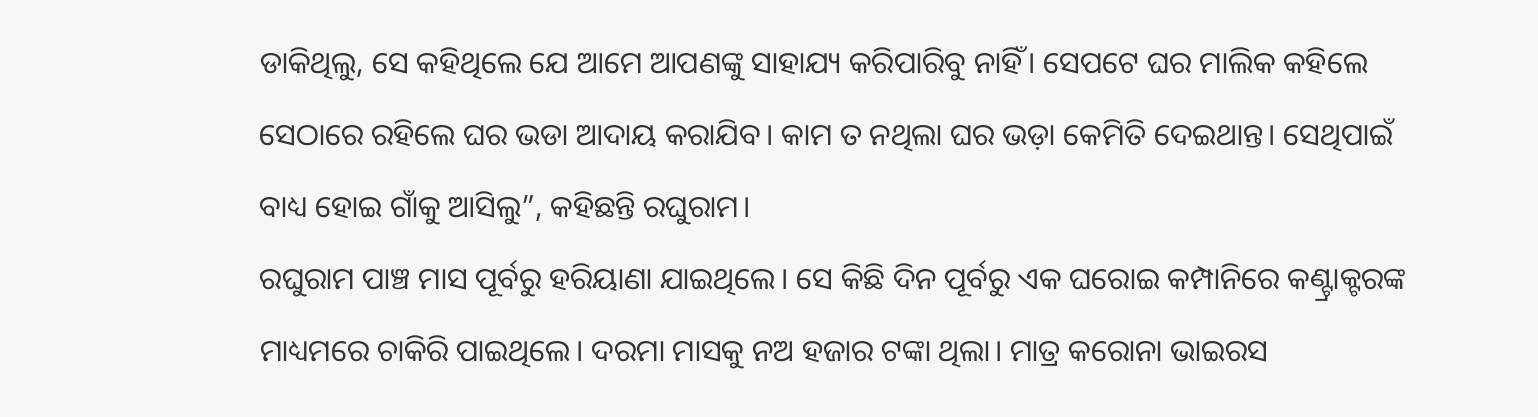ଡାକିଥିଲୁ, ସେ କହିଥିଲେ ଯେ ଆମେ ଆପଣଙ୍କୁ ସାହାଯ୍ୟ କରିପାରିବୁ ନାହିଁ। ସେପଟେ ଘର ମାଲିକ କହିଲେ ସେଠାରେ ରହିଲେ ଘର ଭଡା ଆଦାୟ କରାଯିବ। କାମ ତ ନଥିଲା ଘର ଭଡ଼ା କେମିତି ଦେଇଥାନ୍ତ। ସେଥିପାଇଁ ବାଧ୍ୟ ହୋଇ ଗାଁକୁ ଆସିଲୁ”, କହିଛନ୍ତି ରଘୁରାମ।
ରଘୁରାମ ପାଞ୍ଚ ମାସ ପୂର୍ବରୁ ହରିୟାଣା ଯାଇଥିଲେ। ସେ କିଛି ଦିନ ପୂର୍ବରୁ ଏକ ଘରୋଇ କମ୍ପାନିରେ କଣ୍ଟ୍ରାକ୍ଟରଙ୍କ ମାଧ୍ୟମରେ ଚାକିରି ପାଇଥିଲେ। ଦରମା ମାସକୁ ନଅ ହଜାର ଟଙ୍କା ଥିଲା। ମାତ୍ର କରୋନା ଭାଇରସ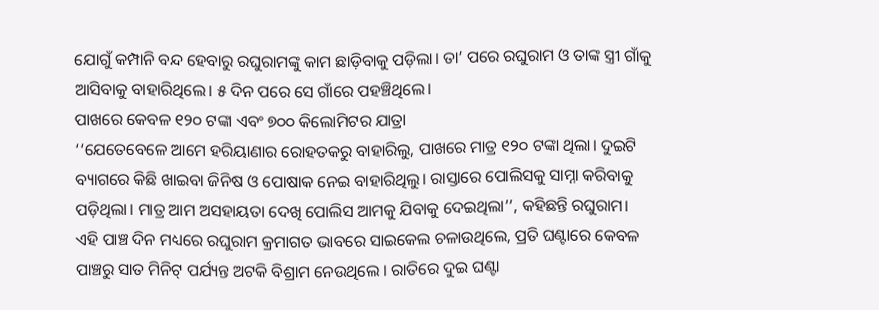ଯୋଗୁଁ କମ୍ପାନି ବନ୍ଦ ହେବାରୁ ରଘୁରାମଙ୍କୁ କାମ ଛାଡ଼ିବାକୁ ପଡ଼ିଲା। ତା’ ପରେ ରଘୁରାମ ଓ ତାଙ୍କ ସ୍ତ୍ରୀ ଗାଁକୁ ଆସିବାକୁ ବାହାରିଥିଲେ। ୫ ଦିନ ପରେ ସେ ଗାଁରେ ପହଞ୍ଚିଥିଲେ।
ପାଖରେ କେବଳ ୧୨୦ ଟଙ୍କା ଏବଂ ୭୦୦ କିଲୋମିଟର ଯାତ୍ରା
‘‘ଯେତେବେଳେ ଆମେ ହରିୟାଣାର ରୋହତକରୁ ବାହାରିଲୁ, ପାଖରେ ମାତ୍ର ୧୨୦ ଟଙ୍କା ଥିଲା। ଦୁଇଟି ବ୍ୟାଗରେ କିଛି ଖାଇବା ଜିନିଷ ଓ ପୋଷାକ ନେଇ ବାହାରିଥିଲୁ। ରାସ୍ତାରେ ପୋଲିସକୁ ସାମ୍ନା କରିବାକୁ ପଡ଼ିଥିଲା। ମାତ୍ର ଆମ ଅସହାୟତା ଦେଖି ପୋଲିସ ଆମକୁ ଯିବାକୁ ଦେଇଥିଲା’’, କହିଛନ୍ତି ରଘୁରାମ।
ଏହି ପାଞ୍ଚ ଦିନ ମଧ୍ୟରେ ରଘୁରାମ କ୍ରମାଗତ ଭାବରେ ସାଇକେଲ ଚଳାଉଥିଲେ, ପ୍ରତି ଘଣ୍ଟାରେ କେବଳ ପାଞ୍ଚରୁ ସାତ ମିନିଟ୍ ପର୍ଯ୍ୟନ୍ତ ଅଟକି ବିଶ୍ରାମ ନେଉଥିଲେ । ରାତିରେ ଦୁଇ ଘଣ୍ଟା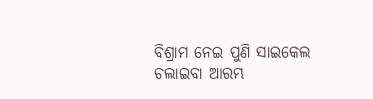ବିଶ୍ରାମ ନେଇ ପୁଣି ସାଇକେଲ ଚଲାଇବା ଆରମ୍ଭ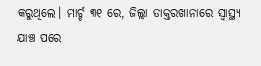କରୁଥିଲେ। ମାର୍ଚ୍ଚ ୩୧ ରେ, ଜିଲ୍ଲା ଡାକ୍ତରଖାନାରେ ସ୍ୱାସ୍ଥ୍ୟ ଯାଞ୍ଚ ପରେ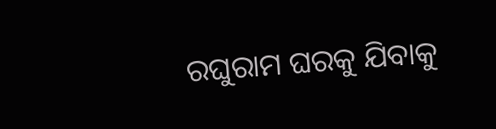ରଘୁରାମ ଘରକୁ ଯିବାକୁ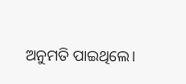ଅନୁମତି ପାଇଥିଲେ।